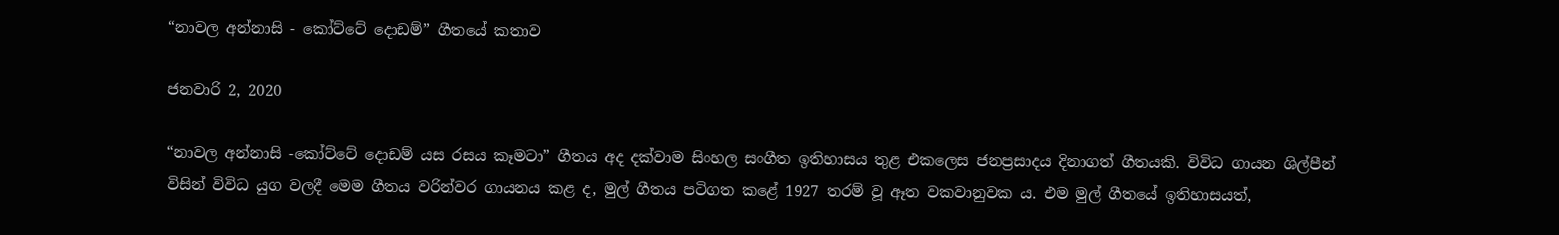“නාවල අන්නාසි - කෝට්ටේ දොඩම්” ගීතයේ කතාව

ජනවාරි 2, 2020

“නාවල අන්නාසි -කෝට්ටේ දොඩම් යස රසය කෑමටා” ගීතය අද දක්වාම සිංහල සංගීත ඉතිහාසය තුළ එකලෙස ජනප්‍රසාදය දිනාගත් ගීතයකි. විවිධ ගායන ශිල්පීන් විසින් විවිධ යුග වලදී මෙම ගීතය වරින්වර ගායනය කළ ද, මුල් ගීතය පටිගත කළේ 1927 තරම් වූ ඈත වකවානුවක ය. එම මුල් ගීතයේ ඉතිහාසයත්,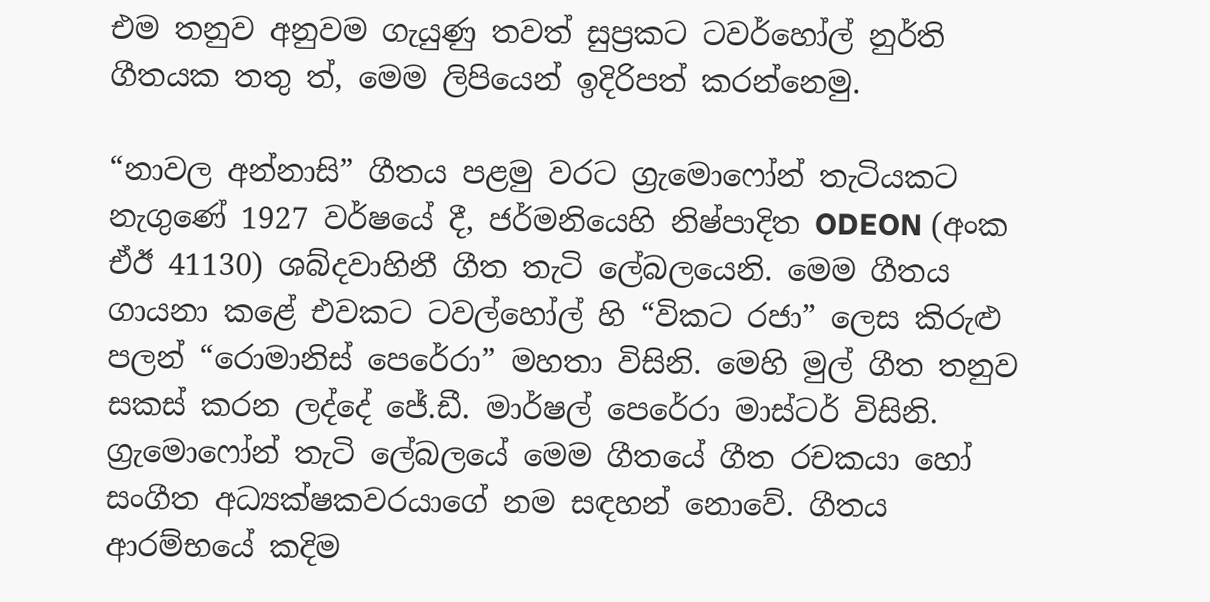එම තනුව අනුවම ගැයුණු තවත් සුප්‍රකට ටවර්හෝල් නුර්ති ගීතයක තතු ත්, මෙම ලිපියෙන් ඉදිරිපත් කරන්නෙමු.

“නාවල අන්නාසි” ගීතය පළමු වරට ග්‍රැමොෆෝන් තැටියකට නැගුණේ 1927 වර්ෂයේ දී, ජර්මනියෙහි නිෂ්පාදිත ODEON (අංක ඒඊ 41130) ශබ්දවාහිනී ගීත තැටි ලේබලයෙනි. මෙම ගීතය ගායනා කළේ එවකට ටවල්හෝල් හි “විකට රජා” ලෙස කිරුළු පලන් “රොමානිස් පෙරේරා” මහතා විසිනි. මෙහි මුල් ගීත තනුව සකස් කරන ලද්දේ ජේ.ඩී. මාර්ෂල් පෙරේරා මාස්ටර් විසිනි. ග්‍රැමොෆෝන් තැටි ලේබලයේ මෙම ගීතයේ ගීත රචකයා හෝ සංගීත අධ්‍යක්ෂකවරයාගේ නම සඳහන් නොවේ. ගීතය ආරම්භයේ කදිම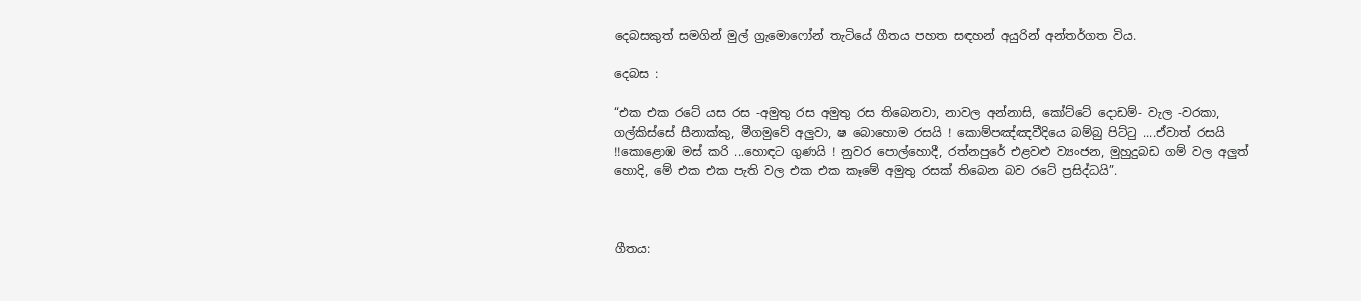දෙබසකුත් සමගින් මුල් ග්‍රැමොෆෝන් තැටියේ ගීතය පහත සඳහන් අයුරින් අන්තර්ගත විය.

දෙබස :

“එක එක රටේ යස රස -අමුතු රස අමුතු රස තිබෙනවා, නාවල අන්නාසි, කෝට්ටේ දොඩම්- වැල -වරකා, ගල්කිස්සේ සීනාක්කු, මීගමුවේ අලුවා, ෂ බොහොම රසයි ! කොම්පඤ්ඤවීදියෙ බම්බු පිට්ටු ....ඒවාත් රසයි !!කොළොඹ මස් ක‍රි ...හොඳට ගුණයි ! නුවර පොල්හොදී, රත්නපුරේ එළවළු ව්‍යංජන, මුහුදුබඩ ගම් වල අලුත් හොදි, මේ එක එක පැති වල එක එක කෑමේ අමුතු රසක් තිබෙන බව රටේ ප්‍රසිද්ධයි”.



ගීතය: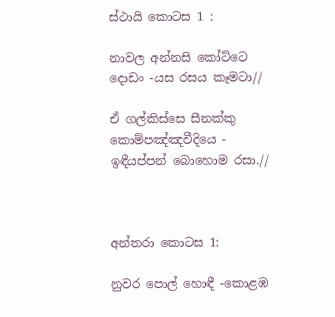ස්‌ථායි කොටස 1 :

නාවල අන්නසි කෝට්ටෙ දොඩං -යස රසය කෑමටා//

ඒ ගල්කිස්සෙ සීනක්කු කොම්පඤ්ඤවීදියෙ - ඉඳීයප්පන් බොහොම රසා.//



අන්තරා කොටස 1:

නුවර පොල් හොඳී -කොළඹ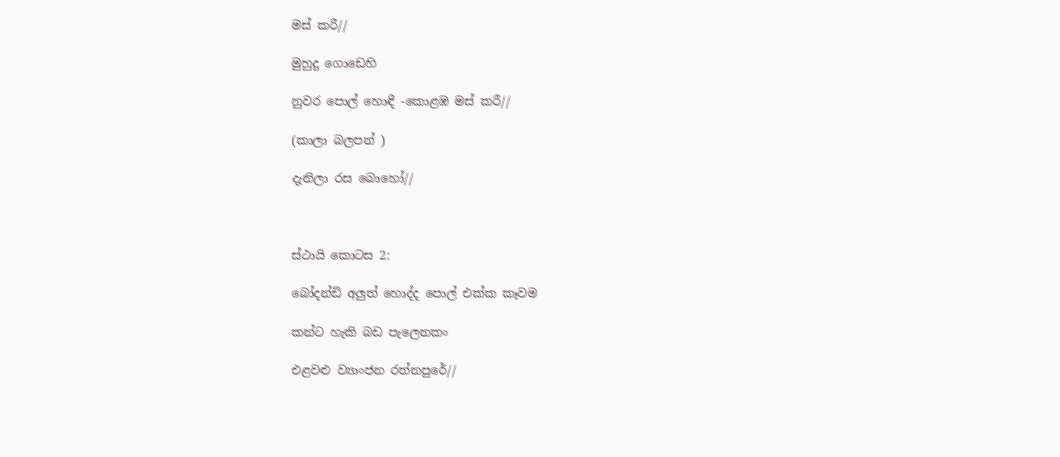මස් කරී//

මුහුදු ගොඩෙහි

නුවර පොල් හොඳී -කොළඹ මස් කරී//

(කාලා බලපන් )

දැනිලා රස බොහෝ//



ස්‌ථායි කොටස 2:

බෝදන්ඩි අලුත් හොද්ද පොල් එක්ක කෑවම

කන්ට හැකි බඩ පැලෙනකං

එළවළු ව්‍යාංජන රත්නපුරේ//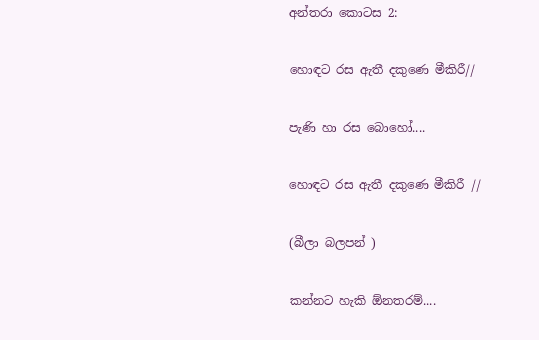අන්තරා කොටස 2:

හොඳට රස ඇතී දකුණෙ මීකිරී//

පැණි හා රස බොහෝ....

හොඳට රස ඇතී දකුණෙ මීකිරී //

(බීලා බලපන් )

කන්නට හැකි ඕනතරම්....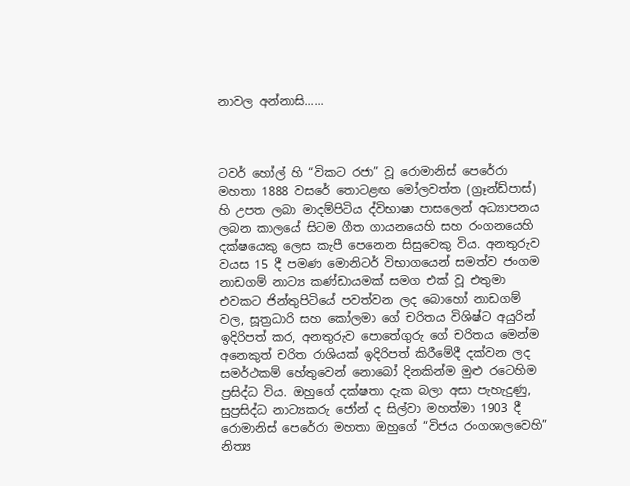නාවල අන්නාසි......



ටවර් හෝල් හි “විකට රජා” වූ රොමානිස් පෙරේරා මහතා 1888 වසරේ තොටළඟ මෝලවත්ත (ග්‍රෑන්ඩ්පාස්) හි උපත ලබා මාදම්පිටිය ද්විභාෂා පාසලෙන් අධ්‍යාපනය ලබන කාලයේ සිටම ගීත ගායනයෙහි සහ රංගනයෙහි දක්ෂයෙකු ලෙස කැපී පෙනෙන සිසුවෙකු විය. අනතුරුව වයස 15 දී පමණ මොනිටර් විභාගයෙන් සමත්ව ජංගම නාඩගම් නාට්‍ය කණ්ඩායමක් සමග එක් වූ එතුමා එවකට ජින්තුපිටියේ පවත්වන ලද බොහෝ නාඩගම් වල, සූත්‍රධාරි සහ කෝලමා ගේ චරිතය විශිෂ්ට අයුරින් ඉදිරිපත් කර, අනතුරුව පොතේගුරු ගේ චරිතය මෙන්ම අනෙකුත් චරිත රාශියක් ඉදිරිපත් කිරීමේදී දක්වන ලද සමර්ථකම් හේතුවෙන් නොබෝ දිනකින්ම මුළු රටෙහිම ප්‍රසිද්ධ විය. ඔහුගේ දක්ෂතා දැක බලා අසා පැහැදුණු, සුප්‍රසිද්ධ නාට්‍යකරු ජෝන් ද සිල්වා මහත්මා 1903 දී රොමානිස් පෙරේරා මහතා ඔහුගේ “විජය රංගශාලවෙහි” නිත්‍ය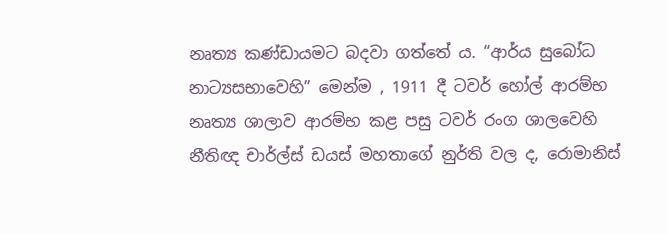නෘත්‍ය කණ්ඩායමට බදවා ගත්තේ ය. “ආර්ය සුබෝධ නාට්‍යසභාවෙහි” මෙන්ම , 1911 දී ටවර් හෝල් ආරම්භ නෘත්‍ය ශාලාව ආරම්භ කළ පසු ටවර් රංග ශාලවෙහි නීතිඥ චාර්ල්ස් ඩයස් මහතාගේ නුර්ති වල ද, රොමානිස්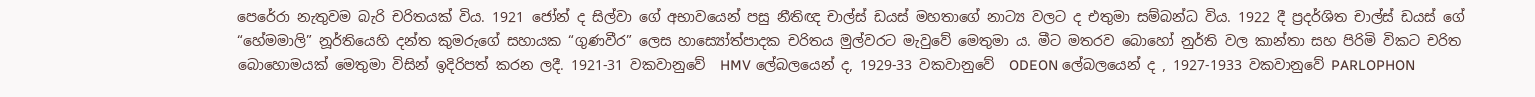පෙරේරා නැතුවම බැරි චරිතයක් විය. 1921 ජෝන් ද සිල්වා ගේ අභාවයෙන් පසු නීතිඥ චාල්ස් ඩයස් මහතාගේ නාට්‍ය වලට ද එතුමා සම්බන්ධ විය. 1922 දී ප්‍රදර්ශිත චාල්ස් ඩයස් ගේ “හේමමාලි” නූර්තියෙහි දන්ත කුමරුගේ සහායක “ගුණවීර” ලෙස හාස්‍යෝත්පාදක චරිතය මුල්වරට මැවුවේ මෙතුමා ය. මීට මතරව බොහෝ නුර්ති වල කාන්තා සහ පිරිමි විකට චරිත බොහොමයක් මෙතුමා විසින් ඉදිරිපත් කරන ලදී. 1921-31 වකවානුවේ  HMV ලේබලයෙන් ද, 1929-33 වකවානුවේ  ODEON ලේබලයෙන් ද , 1927-1933 වකවානුවේ PARLOPHON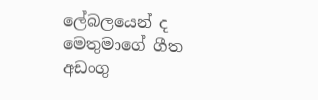ලේබලයෙන් ද මෙතුමාගේ ගීත අඩංගු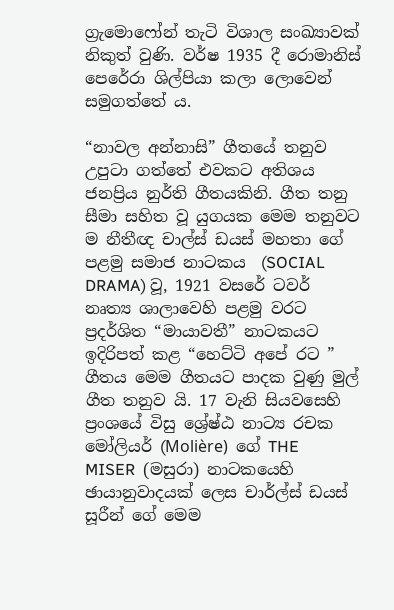ග්‍රැමොෆෝන් තැටි විශාල සංඛ්‍යාවක් නිකුත් වුණි. වර්ෂ 1935 දී රොමානිස් පෙරේරා ශිල්පියා කලා ලොවෙන් සමුගත්තේ ය.

“නාවල අන්නාසි” ගීතයේ තනුව උපුටා ගත්තේ එවකට අතිශය ජනප්‍රිය නුර්ති ගීතයකිනි. ගීත තනු සීමා සහිත වූ යුගයක මෙම තනුවට ම නීතීඥ චාල්ස් ඩයස් මහතා ගේ පළමු සමාජ නාටකය  (SOCIAL DRAMA) වූ, 1921 වසරේ ටවර් නෘත්‍ය ශාලාවෙහි පළමු වරට ප්‍රදර්ශිත “මායාවතී” නාටකයට ඉදිරිපත් කළ “හෙට්ටි අපේ රට ” ගීතය මෙම ගීතයට පාදක වුණු මුල් ගීත තනුව යි. 17 වැනි සියවසෙහි ප්‍රංශයේ විසු ශ්‍රේෂ්ඨ නාට්‍ය රචක මෝලියර් (Molière)  ගේ THE MISER  (මසුරා) නාටකයෙහි ඡායානුවාදයක් ලෙස චාර්ල්ස් ඩයස් සූරීන් ගේ මෙම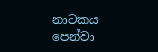නාටකය පෙන්වා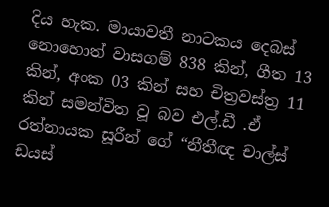දිය හැක. මායාවතී නාටකය දෙබස් නොහොත් වාසගම් 838 කින්, ගීත 13 කින්, අංක 03 කින් සහ චිත්‍රවස්ත්‍ර 11 කින් සමන්විත වූ බව එල්.ඩී .ඒ රත්නායක සූරීන් ගේ “නීතීඥ චාල්ස් ඩයස්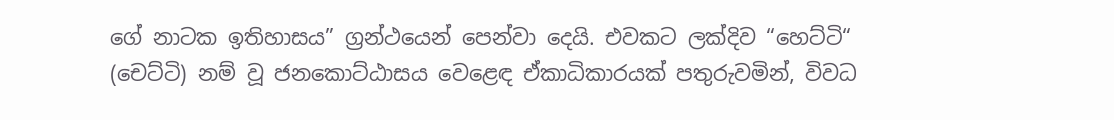ගේ නාටක ඉතිහාසය” ග්‍රන්ථයෙන් පෙන්වා දෙයි. එවකට ලක්දිව “හෙට්ටි“ (චෙට්ටි) නම් වූ ජනකොට්ඨාසය වෙළෙඳ ඒකාධිකාරයක් පතුරුවමින්, විවධ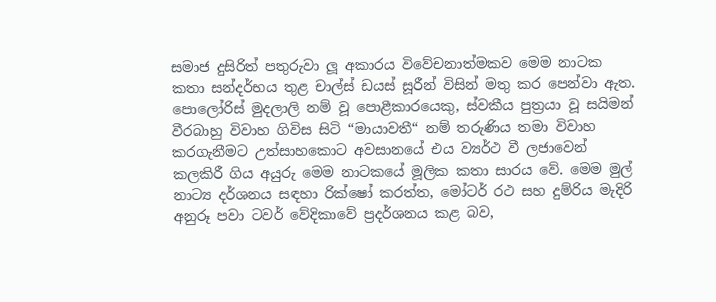සමාජ දුසිරිත් පතුරුවා ලූ අකාරය විවේචනාත්මකව මෙම නාටක කතා සන්දර්භය තුළ චාල්ස් ඩයස් සූරීන් විසින් මතු කර පෙන්වා ඇත. පොලෝරිස් මුදලාලි නම් වූ පොළීකාරයෙකු, ස්වකීය පුත්‍රයා වූ සයිමන් වීරබාහු විවාහ ගිවිස සිටි “මායාවතී“ නම් තරුණිය තමා විවාහ කරගැනීමට උත්සාහකොට අවසානයේ එය ව්‍යර්ථ වී ලජාවෙන් කලකිරී ගිය අයුරු මෙම නාටකයේ මූලික කතා සාරය වේ. මෙම මුල් නාට්‍ය දර්ශනය සඳහා රික්ෂෝ කරත්ත, මෝටර් රථ සහ දුම්රිය මැදිරි අනුරූ පවා ටවර් වේදිකාවේ ප්‍රදර්ශනය කළ බව,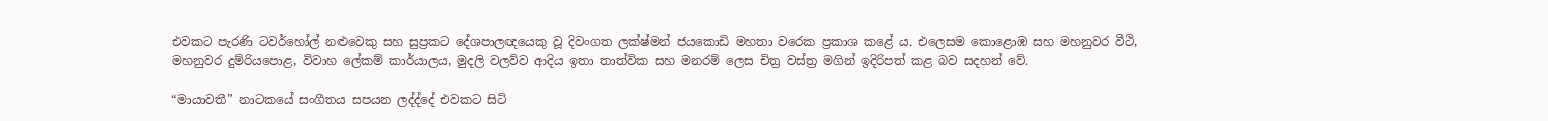එවකට පැරණි ටවර්හෝල් නළුවෙකු සහ සුප්‍රකට දේශපාලඥයෙකු වූ දිවංගත ලක්ෂ්මන් ජයකොඩි මහතා වරෙක ප්‍රකාශ කළේ ය. එලෙසම කොළොඹ සහ මහනුවර වීථි, මහනුවර දුම්රියපොළ, විවාහ ලේකම් කාර්යාලය, මුදලි වලව්ව ආදිය ඉතා තාත්වික සහ මනරම් ලෙස චිත්‍ර වස්ත්‍ර මගින් ඉදිරිපත් කළ බව සදහන් වේ.

“මායාවතී” නාටකයේ සංගීතය සපයන ලද්ද්දේ එවකට සිටි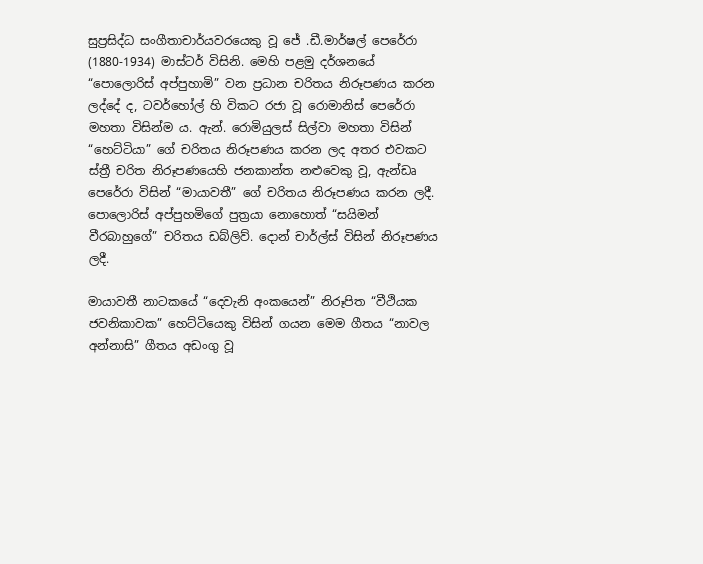සුප්‍රසිද්ධ සංගීතාචාර්යවරයෙකු වූ ජේ .ඩී.මාර්ෂල් පෙරේරා (1880-1934) මාස්ටර් විසිනි. මෙහි පළමු දර්ශනයේ “පොලොරිස් අප්පුහාමි” වන ප්‍රධාන චරිතය නිරූපණය කරන ලද්දේ ද, ටවර්හෝල් හි විකට රජා වූ රොමානිස් පෙරේරා මහතා විසින්ම ය. ඇන්. රොමියුලස් සිල්වා මහතා විසින් “හෙට්ටියා” ගේ චරිතය නිරූපණය කරන ලද අතර එවකට ස්ත්‍රී චරිත නිරූපණයෙහි ජනකාන්ත නළුවෙකු වූ, ඇන්ඩෘ පෙරේරා විසින් “මායාවතී” ගේ චරිතය නිරූපණය කරන ලදී. පොලොරිස් අප්පුහමිගේ පුත්‍රයා නොහොත් “සයිමන් වීරබාහුගේ” චරිතය ඩබ්ලිව්. දොන් චාර්ල්ස් විසින් නිරූපණය ලදී.

මායාවතී නාටකයේ “දෙවැනි අංකයෙන්” නිරූපිත “වීථියක ජවනිකාවක” හෙට්ටියෙකු විසින් ගයන මෙම ගීතය “නාවල අන්නාසි” ගීතය අඩංගු වූ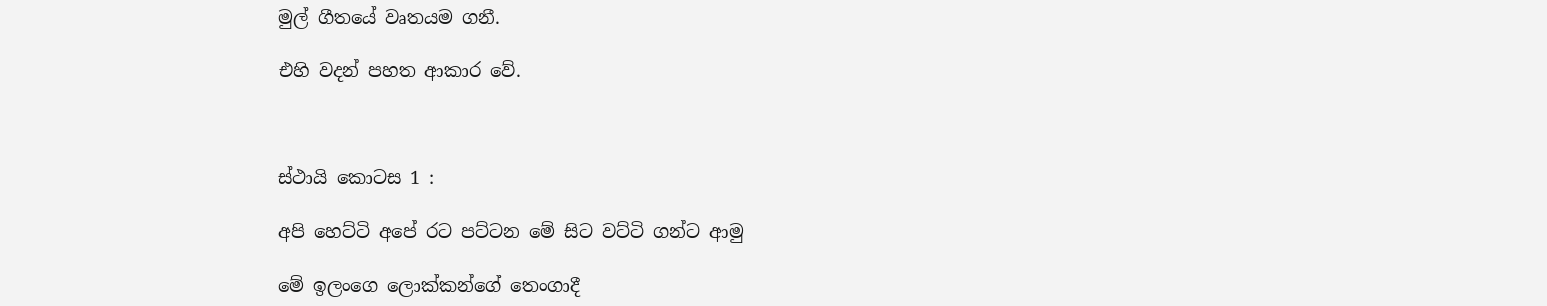මුල් ගීතයේ වෘතයම ගනී.

එහි වදන් පහත ආකාර වේ.



ස්‌ථායි කොටස 1 :

අපි හෙට්ටි අපේ රට පට්ටන මේ සිට වට්ටි ගන්ට ආමු

මේ ඉලංගෙ ලොක්කන්ගේ තෙංගාදී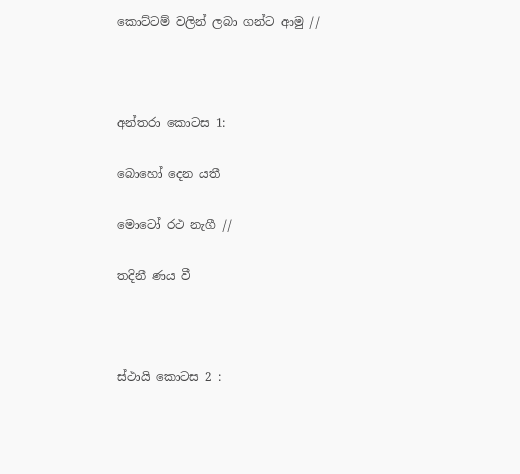කොට්ටම් වලින් ලබා ගන්ට ආමු //



අන්තරා කොටස 1:

බොහෝ දෙන යතී

මොටෝ රථ නැගී //

තදිනී ණය වී



ස්‌ථායි කොටස 2 :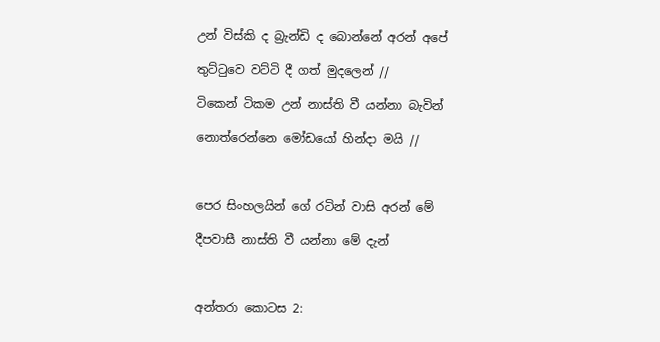උන් විස්කි ද බ්‍රැන්ඩි ද බොන්නේ අරන් අපේ

තුට්ටුවෙ වට්ටි දී ගත් මුදලෙන් //

ටිකෙන් ටිකම උන් නාස්ති වී යන්නා බැවින්

නොත්රෙන්නෙ මෝඩයෝ හින්දා මයි //



පෙර සිංහලයින් ගේ රටින් වාසි අරන් මේ

දීපවාසී නාස්ති වී යන්නා මේ දැන්



අන්තරා කොටස 2: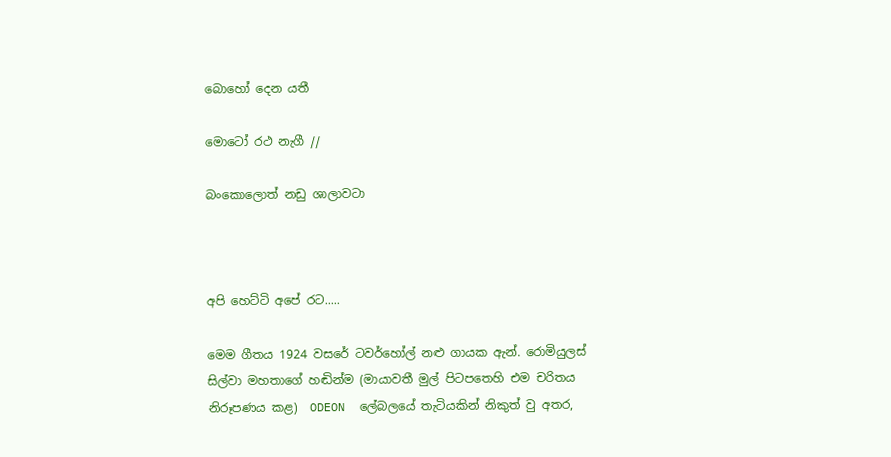බොහෝ දෙන යතී

මොටෝ රථ නැගී //

බංකොලොත් නඩු ශාලාවටා



අපි හෙට්ටි අපේ රට.....

මෙම ගීතය 1924 වසරේ ටවර්හෝල් නළු ගායක ඇන්. රොමියුලස් සිල්වා මහතාගේ හඬින්ම (මායාවතී මුල් පිටපතෙහි එම චරිතය නිරූපණය කළ)  ODEON  ලේබලයේ තැටියකින් නිකුත් වු අතර,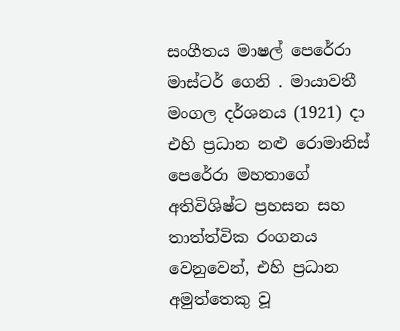සංගීතය මාෂල් පෙරේරා මාස්ටර් ගෙනි . මායාවතී මංගල දර්ශනය (1921) දා එහි ප්‍රධාන නළු රොමානිස් පෙරේරා මහතාගේ අතිවිශිෂ්ට ප්‍රහසන සහ තාත්ත්වික රංගනය වෙනුවෙන්, එහි ප්‍රධාන අමුත්තෙකු වූ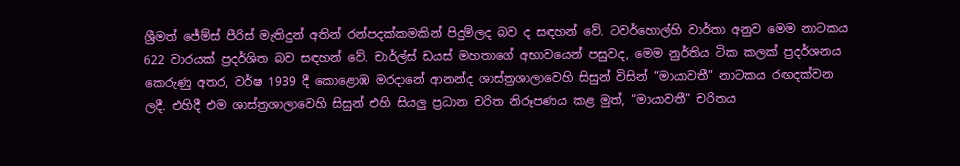ශ්‍රීමත් ජේම්ස් පීරිස් මැතිදුන් අතින් රන්පදක්කමකින් පිදුම්ලද බව ද සඳහන් වේ. ටවර්හොල්හි වාර්තා අනුව මෙම නාටකය 622 වාරයක් ප්‍රදර්ශිත බව සඳහන් වේ. චාර්ල්ස් ඩයස් මහතාගේ අභාවයෙන් පසුවද, මෙම නුර්තිය ටික කලක් ප්‍රදර්ශනය කෙරුණු අතර, වර්ෂ 1939 දී කොළොඹ මරදානේ ආනන්ද ශාස්ත්‍රශාලාවෙහි සිසුන් විසින් “මායාවතී” නාටකය රඟදක්වන ලදී. එහිදී එම ශාස්ත්‍රශාලාවෙහි සිසුන් එහි සියලු ප්‍රධාන චරිත නිරූපණය කළ මුත්, “මායාවතී” චරිතය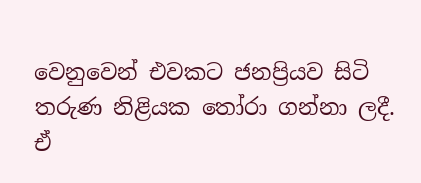වෙනුවෙන් එවකට ජනප්‍රියව සිටි තරුණ නිළියක තෝරා ගන්නා ලදී. ඒ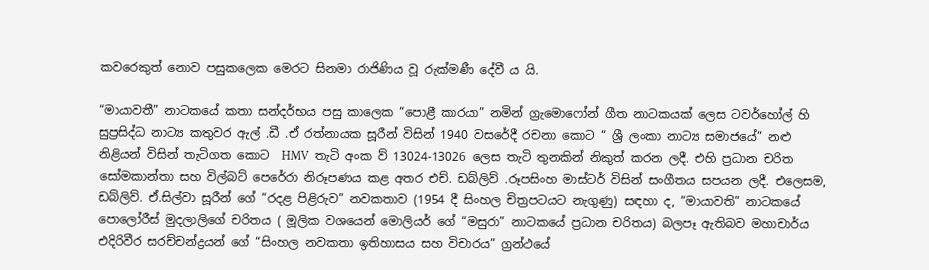කවරෙකුත් නොව පසුකලෙක මෙරට සිනමා රාජිණිය වූ රුක්මණී දේවී ය යි.

“මායාවතී” නාටකයේ කතා සන්දර්භය පසු කාලෙක “පොළී කාරයා” නමින් ග්‍රැමොෆෝන් ගීත නාටකයක් ලෙස ටවර්හෝල් හි සුප්‍රසිද්ධ නාට්‍ය කතුවර ඇල් .ඩී .ඒ රත්නායක සූරීන් විසින් 1940 වසරේදී රචනා කොට “ ශ්‍රී ලංකා නාට්‍ය සමාජයේ” නළු නිළියන් විසින් තැටිගත කොට  HMV  තැටි අංක ව් 13024-13026 ලෙස තැටි තුනකින් නිකුත් කරන ලදී. එහි ප්‍රධාන චරිත සෝමකාන්තා සහ විල්බට් පෙරේරා නිරූපණය කළ අතර එච්. ඩබ්ලිව් .රූපසිංහ මාස්ටර් විසින් සංගීතය සපයන ලදී. එලෙසම, ඩබ්ලිව්. ඒ.සිල්වා සූරීන් ගේ “රදළ පිළිරුව” නවකතාව (1954 දී සිංහල චිත්‍රපටයට නැගුණු) සඳහා ද, “මායාවති” නාටකයේ පොලෝරීස් මුදලාලිගේ චරිතය ( මූලික වශයෙන් මොලියර් ගේ “මසුරා” නාටකයේ ප්‍රධාන චරිතය) බලපෑ ඇතිබව මහාචාර්ය එදිරිවීර සරච්චන්ද්‍රයන් ගේ “සිංහල නවකතා ඉතිහාසය සහ විචාරය” ග්‍රන්ථයේ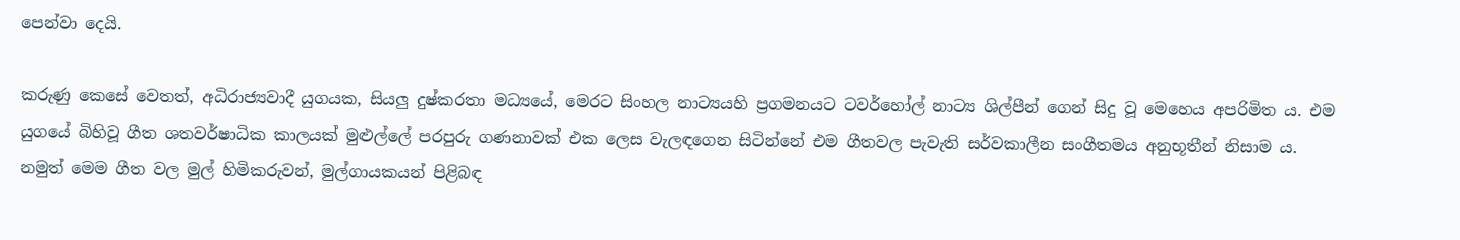පෙන්වා දෙයි.

කරුණු කෙසේ වෙතත්, අධිරාජ්‍යවාදී යුගයක, සියලු දුෂ්කරතා මධ්‍යයේ, මෙරට සිංහල නාට්‍යයහි ප්‍රගමනයට ටවර්හෝල් නාට්‍ය ශිල්පීන් ගෙන් සිදු වූ මෙහෙය අපරිමිත ය. එම යුගයේ බිහිවූ ගීත ශතවර්ෂාධික කාලයක් මුළුල්ලේ පරපුරු ගණනාවක් එක ලෙස වැලඳගෙන සිටින්නේ එම ගීතවල පැවැති සර්වකාලීන සංගීතමය අනුභූතීන් නිසාම ය. නමුත් මෙම ගීත වල මුල් හිමිකරුවන්, මුල්ගායකයන් පිළිබඳ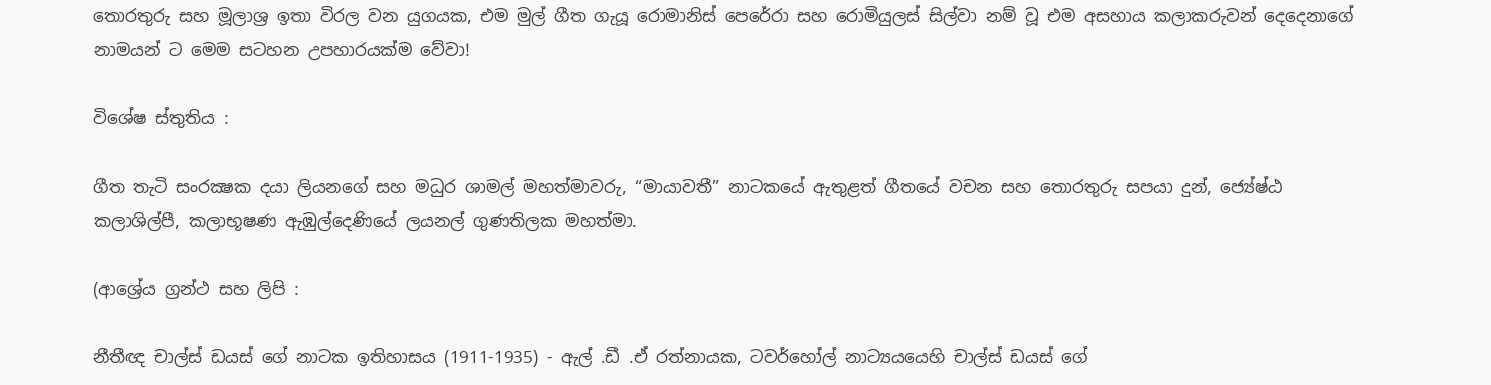තොරතුරු සහ මූලාශ්‍ර ඉතා විරල වන යුගයක, එම මුල් ගීත ගැයූ රොමානිස් පෙරේරා සහ රොමියුලස් සිල්වා නම් වූ එම අසහාය කලාකරුවන් දෙදෙනාගේ නාමයන් ට මෙම සටහන උපහාරයක්ම වේවා!

විශේෂ ස්තුතිය :

ගීත තැටි සංරක්‍ෂක දයා ලියනගේ සහ මධුර ශාමල් මහත්මාවරු, “මායාවතී” නාටකයේ ඇතුළත් ගීතයේ වචන සහ තොරතුරු සපයා දුන්, ජ්‍යේෂ්ඨ කලාශිල්පී, කලාභූෂණ ඇඹුල්දෙණියේ ලයනල් ගුණතිලක මහත්මා.

(ආශ්‍රේය ග්‍රන්ථ සහ ලිපි :

නීතීඥ චාල්ස් ඩයස් ගේ නාටක ඉතිහාසය (1911-1935) - ඇල් .ඩී .ඒ රත්නායක, ටවර්හෝල් නාට්‍යයයෙහි චාල්ස් ඩයස් ගේ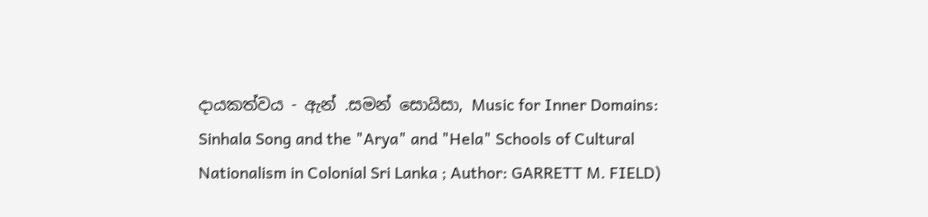දායකත්වය - ඇන් .සමන් සොයිසා, Music for Inner Domains: Sinhala Song and the "Arya" and "Hela" Schools of Cultural Nationalism in Colonial Sri Lanka ; Author: GARRETT M. FIELD)